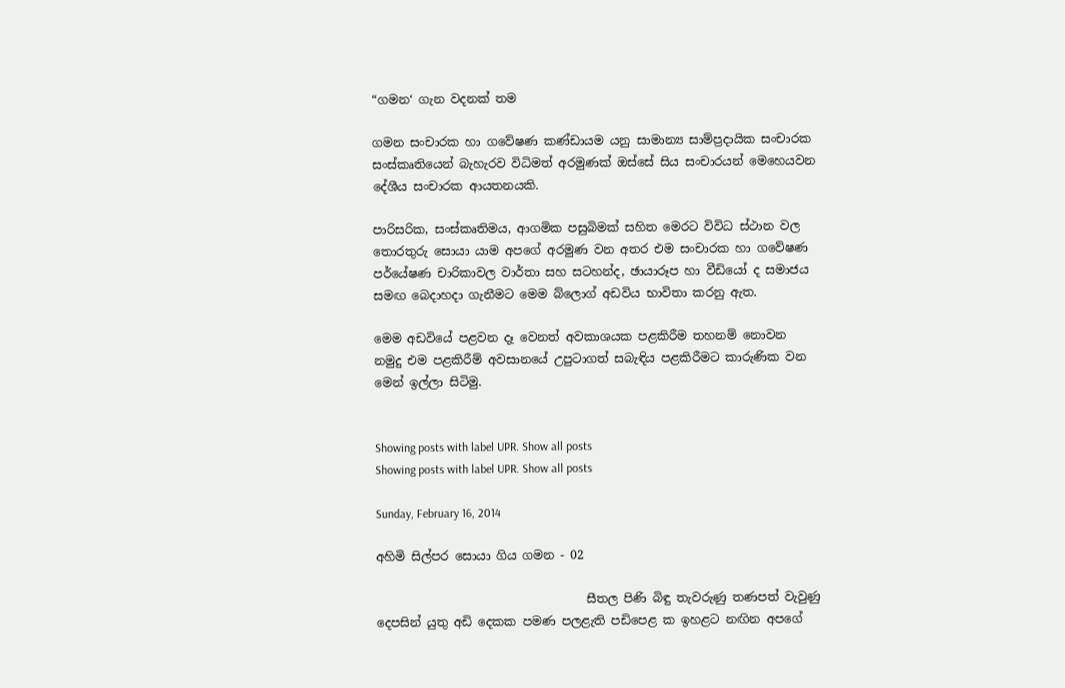“ගමන‘ ගැන වදනක් තම

ගමන සංචාරක හා ගවේෂණ කණ්ඩායම යනු සාමාන්‍ය සාම්ප්‍රදායික සංචාරක සංස්කෘතියෙන් බැහැරව විධිමත් අරමුණක් ඔස්සේ සිය සංචාරයන් මෙහෙයවන දේශීය සංචාරක ආයතනයකි.

පාරිසරික, සංස්කෘතිමය, ආගමික පසුබිමක් සහිත මෙරට විවිධ ස්ථාන වල තොරතුරු සොයා යාම අපගේ අරමුණ වන අතර එම සංචාරක හා ගවේෂණ පර්යේෂණ චාරිකාවල වාර්තා සහ සටහන්ද, ඡායාරූප හා වීඩියෝ ද සමාජය සමඟ බෙදාහදා ගැනීමට මෙම බ්ලොග් අඩවිය භාවිතා කරනු ඇත.

මෙම අඩවියේ පළවන දෑ වෙනත් අවකාශයක පළකිරීම තහනම් නොවන නමුදු එම පළකිරීම් අවසානයේ උපුටාගත් සබැඳිය පළකිරීමට කාරුණික වන මෙන් ඉල්ලා සිටිමු.


Showing posts with label UPR. Show all posts
Showing posts with label UPR. Show all posts

Sunday, February 16, 2014

අහිමි සිල්පර සොයා ගිය ගමන - 02

                                   සීතල පිණි බිඳු තැවරුණු තණපත් වැවුණු දෙපසින් යුතු අඩි දෙකක පමණ පලළැති පඩිපෙළ ක ඉහළට නඟින අපගේ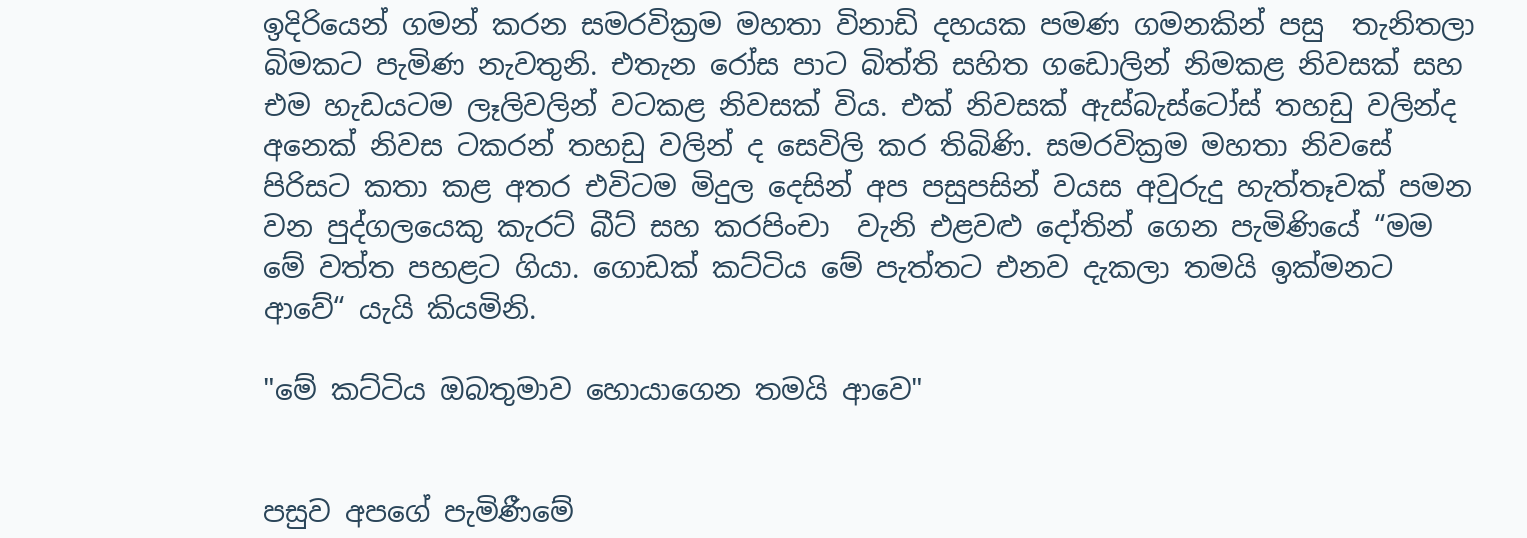ඉදිරියෙන් ගමන් කරන සමරවික්‍රම මහතා විනාඩි දහයක පමණ ගමනකින් පසු  තැනිතලා බිමකට පැමිණ නැවතුනි. එතැන රෝස පාට බිත්ති සහිත ගඩොලින් නිමකළ නිවසක් සහ එම හැඩයටම ලෑලිවලින් වටකළ නිවසක් විය. එක් නිවසක් ඇස්බැස්ටෝස් තහඩු වලින්ද අනෙක් නිවස ටකරන් තහඩු වලින් ද සෙවිලි කර තිබිණි. සමරවික්‍රම මහතා නිවසේ පිරිසට කතා කළ අතර එවිටම මිදුල දෙසින් අප පසුපසින් වයස අවුරුදු හැත්තෑවක් පමන වන පුද්ගලයෙකු කැරට් බීට් සහ කරපිංචා  වැනි එළවළු දෝතින් ගෙන පැමිණියේ “මම මේ වත්ත පහළට ගියා. ගොඩක් කට්ටිය මේ පැත්තට එනව දැකලා තමයි ඉක්මනට ආවේ“ යැයි කියමිනි.

"මේ කට්ටිය ඔබතුමාව හොයාගෙන තමයි ආවෙ"


පසුව අපගේ පැමිණීමේ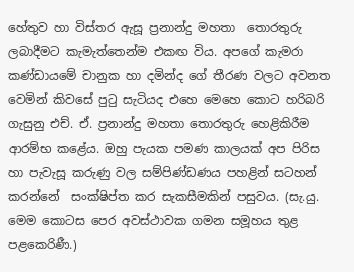හේතුව හා විස්තර ඇසූ ප්‍රනාන්දු මහතා  තොරතුරු ලබාදීමට කැමැත්තෙන්ම එකඟ විය. අපගේ කැමරා කණ්ඩායමේ චානුක හා දමින්ද ගේ තීරණ වලට අවනත වෙමින් කිවසේ පුටු සැටියද එහෙ මෙහෙ කොට හරිබරි ගැසුනු එච්. ඒ. ප්‍රනාන්දු මහතා තොරතුරු හෙළිකිරීම ආරම්භ කළේය. ඔහු පැයක පමණ කාලයක් අප පිරිස හා පැවැසූ කරුණු වල සම්පිණ්ඩණය පහළින් සටහන් කරන්නේ  සංක්ෂිප්ත කර සැකසීමකින් පසුවය. (සැ.යු. මෙම කොටස පෙර අවස්ථාවක ගමන සමූහය තුළ පළකෙරිණී.)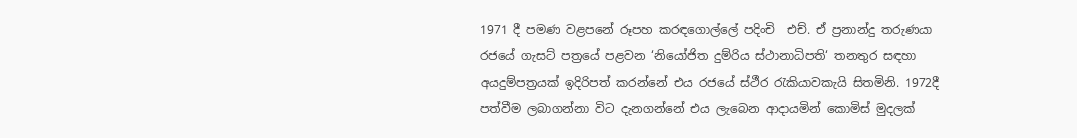1971 දී පමණ වළපනේ රූපහ කරඳගොල්ලේ පදිංචි  එච්. ඒ ප්‍රනාන්දු තරුණයා රජයේ ගැසට් පත්‍රයේ පළවන ‘නියෝජිත දුම්රිය ස්ථානාධිපති‘ තනතුර සඳහා අයදුම්පත්‍රයක් ඉදිරිපත් කරන්නේ එය රජයේ ස්ථීර රැකියාවකැයි සිතමිනි. 1972දී පත්වීම ලබාගන්නා විට දැනගන්නේ එය ලැබෙන ආදායමින් කොමිස් මුදලක්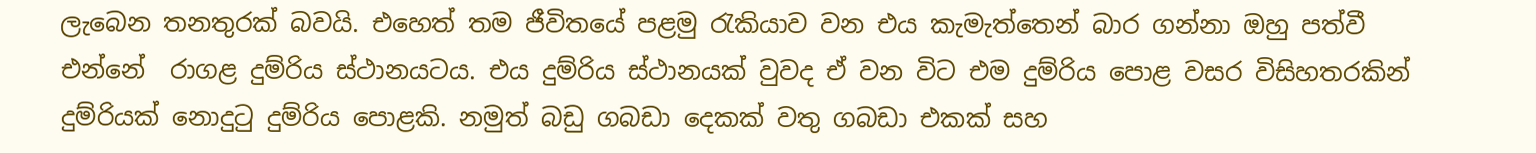ලැබෙන තනතුරක් බවයි. එහෙත් තම ජීවිතයේ පළමු රැකියාව වන එය කැමැත්තෙන් බාර ගන්නා ඔහු පත්වී එන්නේ  රාගළ දුම්රිය ස්ථානයටය. එය දුම්රිය ස්ථානයක් වුවද ඒ වන විට එම දුම්රිය පොළ වසර විසිහතරකින් දුම්රියක් නොදුටු දුම්රිය පොළකි. නමුත් බඩු ගබඩා දෙකක් වතු ගබඩා එකක් සහ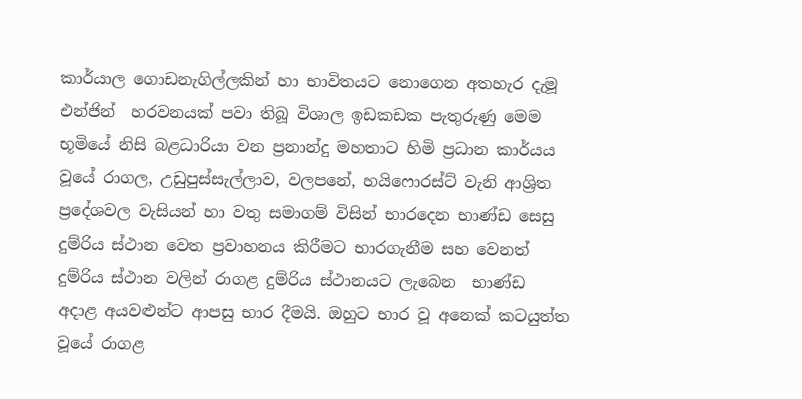කාර්යාල ගොඩනැගිල්ලකින් හා භාවිතයට නොගෙන අතහැර දැමූ එන්ජින්  හරවනයක් පවා තිබූ විශාල ඉඩකඩක පැතුරුණු මෙම භූමියේ නිසි බළධාරියා වන ප්‍රනාන්දු මහතාට හිමි ප්‍රධාන කාර්යය වූයේ රාගල, උඩුපුස්සැල්ලාව, වලපනේ, හයිෆොරස්ට් වැනි ආශ්‍රිත  ප්‍රදේශවල වැසියන් හා වතු සමාගම් විසින් භාරදෙන භාණ්ඩ සෙසු දුම්රිය ස්ථාන වෙත ප්‍රවාහනය කිරීමට භාරගැනීම සහ වෙනත් දුම්රිය ස්ථාන වලින් රාගළ දුම්රිය ස්ථානයට ලැබෙන  භාණ්ඩ  අදාළ අයවළුන්ට ආපසු භාර දීමයි. ඔහුට භාර වූ අනෙක් කටයුත්ත වූයේ රාගළ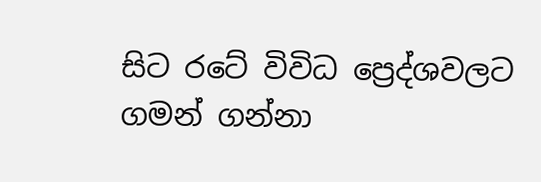සිට රටේ විවිධ ප්‍රෙද්ශවලට ගමන් ගන්නා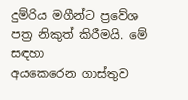දුම්රිය මගීන්ට ප්‍රවේශ පත්‍ර නිකුත් කිරීමයි. මේ සඳහා
අයකෙරෙන ගාස්තුව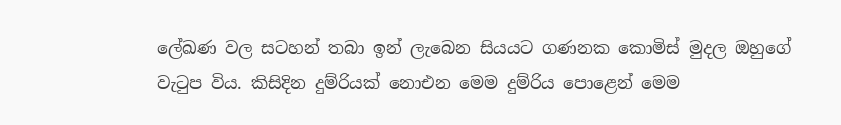ලේඛණ වල සටහන් තබා ඉන් ලැබෙන සියයට ගණනක කොමිස් මුදල ඔහුගේ වැටුප විය. කිසිදින දුම්රියක් නොඑන මෙම දුම්රිය පොළෙන් මෙම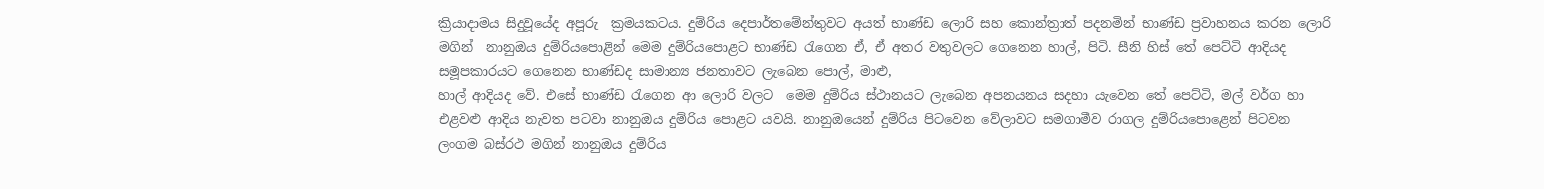ක්‍රියාදාමය සිදුවූයේද අපූරු  ක්‍රමයකටය. දුම්රිය දෙපාර්තමේන්තුවට අයත් භාණ්ඩ ලොරි සහ කොන්ත්‍රාත් පදනමින් භාණ්ඩ ප්‍රවාහනය කරන ලොරි
මගින්  නානුඔය දුම්රියපොළින් මෙම දුම්රියපොළට භාණ්ඩ රැගෙන ඒ, ඒ අතර වතුවලට ගෙනෙන හාල්, පිටි. සීනි හිස් තේ පෙට්ටි ආදියද සමූපකාරයට ගෙනෙන භාණ්ඩද සාමාන්‍ය ජනතාවට ලැබෙන පොල්, මාළු,
හාල් ආදියද වේ. එසේ භාණ්ඩ රැගෙන ආ ලොරි වලට  මෙම දුම්රිය ස්ථානයට ලැබෙන අපනයනය සදහා යැවෙන තේ පෙට්ටි, මල් වර්ග හා එළවළු ආදිය නැවත පටවා නානුඔය දුම්රිය පොළට යවයි. නානුඔයෙන් දුම්රිය පිටවෙන වේලාවට සමගාමීව රාගල දුම්රියපොළෙන් පිටවන ලංගම බස්රථ මගින් නානුඔය දුම්රිය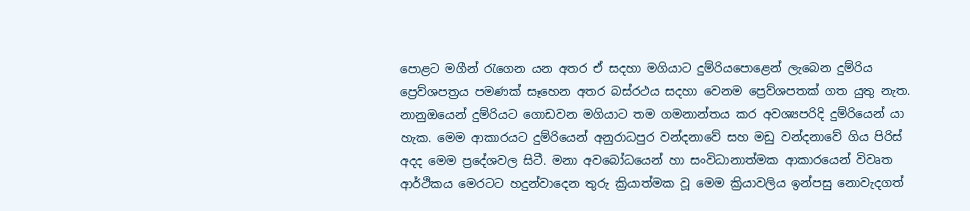පොළට මගීන් රැගෙන යන අතර ඒ සදහා මගියාට දුම්රියපොළෙන් ලැබෙන දුම්රිය ප්‍රෙව්ශපත්‍රය පමණක් සෑහෙන අතර බස්රථය සදහා වෙනම ප්‍රෙව්ශපතක් ගත යුතු නැත. නානුඔයෙන් දුම්රියට ගොඩවන මගියාට තම ගමනාන්තය කර අවශ්‍යපරිදි දුම්රියෙන් යා හැක. මෙම ආකාරයට දුම්රියෙන් අනුරාධපුර වන්දනාවේ සහ මඩු වන්දනාවේ ගිය පිරිස් අදද මෙම ප්‍රදේශවල සිටී. මනා අවබෝධයෙන් හා සංවිධානාත්මක ආකාරයෙන් විවෘත ආර්ථිකය මෙරටට හදුන්වාදෙන තුරු ක්‍රියාත්මක වූ මෙම ක්‍රියාවලිය ඉන්පසු නොවැදගත්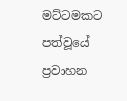මට්ටමකට පත්වූයේ ප්‍රවාහන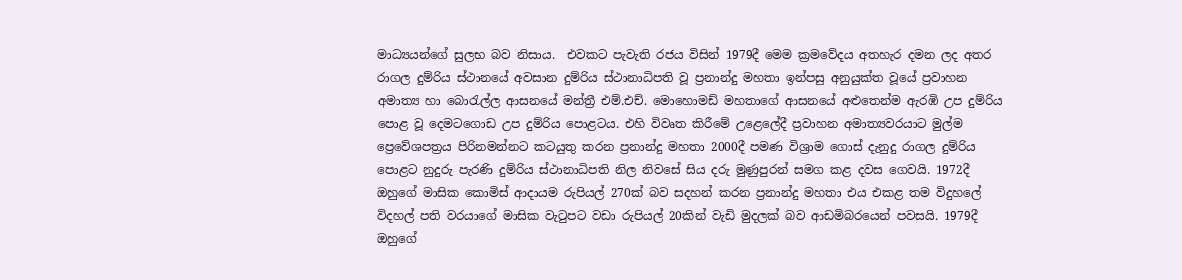මාධ්‍යයන්ගේ සුලභ බව නිසාය.  එවකට පැවැති රජය විසින් 1979දී මෙම ක්‍රමවේදය අතහැර දමන ලද අතර රාගල දුම්රිය ස්ථානයේ අවසාන දුම්රිය ස්ථානාධිපති වූ ප්‍රනාන්දු මහතා ඉන්පසු අනුයුක්ත වූයේ ප්‍රවාහන අමාත්‍ය හා බොරැල්ල ආසනයේ මන්ත්‍රී එම්.එච්. මොහොමඩ් මහතාගේ ආසනයේ අළුතෙන්ම ඇරඹි උප දුම්රිය පොළ වූ දෙමටගොඩ උප දුම්රිය පොළටය. එහි විවෘත කිරීමේ උළෙලේදී ප්‍රවාහන අමාත්‍යවරයාට මුල්ම ප්‍රෙවේශපත්‍රය පිරිනමන්නට කටයුතු කරන ප්‍රනාන්දු මහතා 2000දී පමණ විශ්‍රාම ගොස් දැනුදු රාගල දුම්රිය පොළට නුදුරු පැරණි දුම්රිය ස්ථානාධිපති නිල නිවසේ සිය දරු මුණුපුරන් සමග කළ දවස ගෙවයි. 1972දී ඔහුගේ මාසික කොමිස් ආදායම රුපියල් 270ක් බව සදහන් කරන ප්‍රනාන්දු මහතා එය එකළ තම විදුහලේ විදහල් පති වරයාගේ මාසික වැටුපට වඩා රුපියල් 20කින් වැඩි මුදලක් බව ආඩමිබරයෙන් පවසයි. 1979දී ඔහුගේ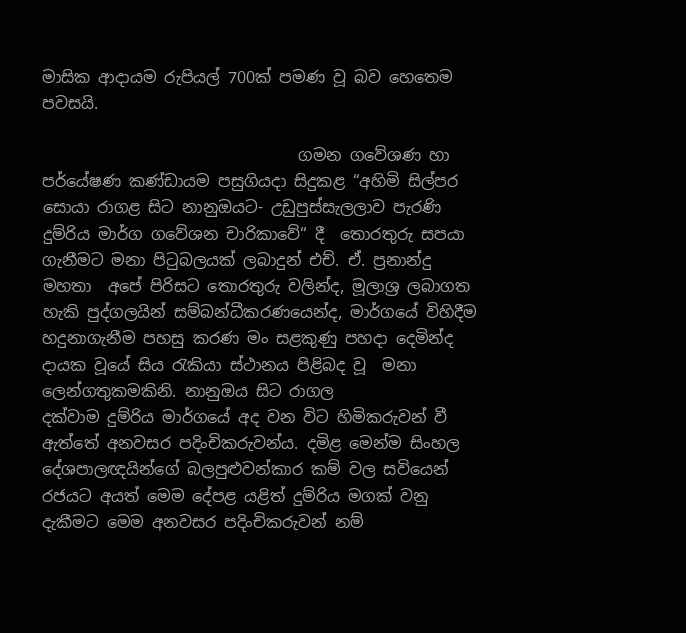මාසික ආදායම රුපියල් 700ක් පමණ වූ බව හෙතෙම පවසයි.

                                ගමන ගවේශණ හා පර්යේෂණ කණ්ඩායම පසුගියදා සිදුකළ “අහිමි සිල්පර සොයා රාගළ සිට නානුඔයට- උඩුපුස්සැලලාව පැරණි දුම්රිය මාර්ග ගවේශන චාරිකාවේ“ දී  තොරතුරු සපයා ගැනීමට මනා පිටුබලයක් ලබාදුන් එච්. ඒ. ප්‍රනාන්දු මහතා  අපේ පිරිසට තොරතුරු වලින්ද, මූලාශ්‍ර ලබාගත හැකි පුද්ගලයින් සම්බන්ධීකරණයෙන්ද, මාර්ගයේ විහිදීම හදුනාගැනීම පහසු කරණ මං සළකුණු පහදා දෙමින්ද දායක වූයේ සිය රැකියා ස්ථානය පිළිබද වූ  මනා ලෙන්ගතුකමකිනි. නානුඔය සිට රාගල
දක්වාම දුම්රිය මාර්ගයේ අද වන විට හිමිකරුවන් වී ඇත්තේ අනවසර පදිංචිකරුවන්ය. දමිළ මෙන්ම සිංහල දේශපාලඥයින්ගේ බලපුළුවන්කාර කම් වල සවියෙන් රජයට අයත් මෙම දේපළ යළිත් දුම්රිය මගක් වනු දැකීමට මෙම අනවසර පදිංචිකරුවන් නම්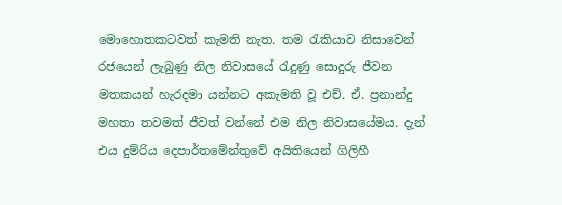මොහොතකටවත් කැමති නැත. තම රැකියාව නිසාවෙන් රජයෙන් ලැබුණු නිල නිවාසයේ රැදුණු සොදුරු ජීවන මතකයන් හැරදමා යන්නට අකැමති වූ එච්. ඒ. ප්‍රනාන්දු මහතා තවමත් ජීවත් වන්නේ එම නිල නිවාසයේමය. දැන් එය දුම්රිය දෙපාර්තමේන්තුවේ අයිතියෙන් ගිලිහී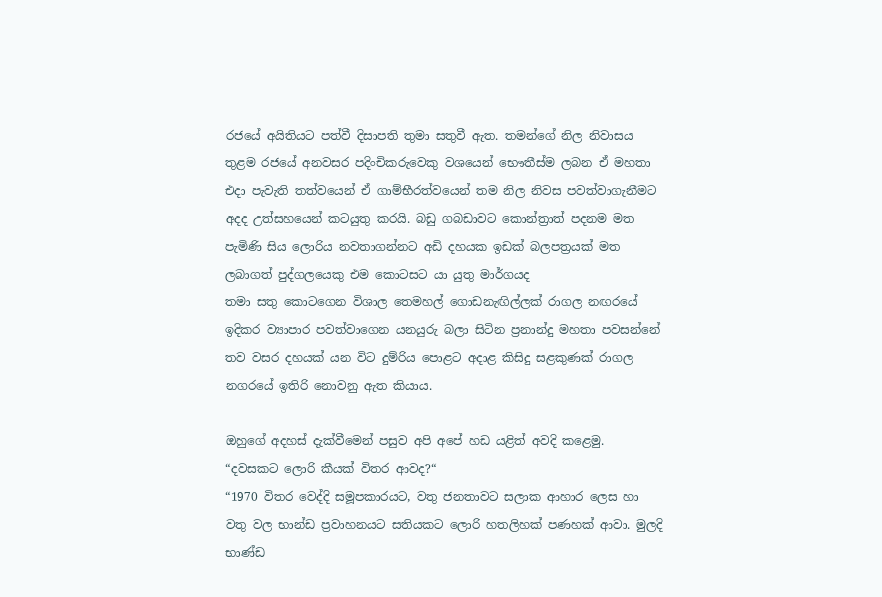රජයේ අයිතියට පත්වී දිසාපති තුමා සතුවී ඇත. තමන්ගේ නිල නිවාසය තුළම රජයේ අනවසර පදිංචිකරුවෙකු වශයෙන් භෞතීස්ම ලබන ඒ මහතා එදා පැවැති තත්වයෙන් ඒ ගාම්භීරත්වයෙන් තම නිල නිවස පවත්වාගැනීමට අදද උත්සහයෙන් කටයුතු කරයි. බඩු ගබඩාවට කොන්ත්‍රාත් පදනම මත පැමිණි සිය ලොරිය නවතාගන්නට අඩි දහයක ඉඩක් බලපත්‍රයක් මත ලබාගත් පුද්ගලයෙකු එම කොටසට යා යුතු මාර්ගයද
තමා සතු කොටගෙන විශාල තෙමහල් ගොඩනැඟිල්ලක් රාගල නඟරයේ ඉදිකර ව්‍යාපාර පවත්වාගෙන යනයුරු බලා සිටින ප්‍රනාන්දු මහතා පවසන්නේ තව වසර දහයක් යන විට දුම්රිය පොළට අදාළ කිසිදු සළකුණක් රාගල නගරයේ ඉතිරි නොවනු ඇත කියාය.

ඔහුගේ අදහස් දැක්වීමෙන් පසුව අපි අපේ හඩ යළිත් අවදි කළෙමු.
“දවසකට ලොරි කීයක් විතර ආවද?“
“1970 විතර වෙද්දි සමූපකාරයට, වතු ජනතාවට සලාක ආහාර ලෙස හා වතු වල භාන්ඩ ප්‍රවාහනයට සතියකට ලොරි හතලිහක් පණහක් ආවා. මුලදි භාණ්ඩ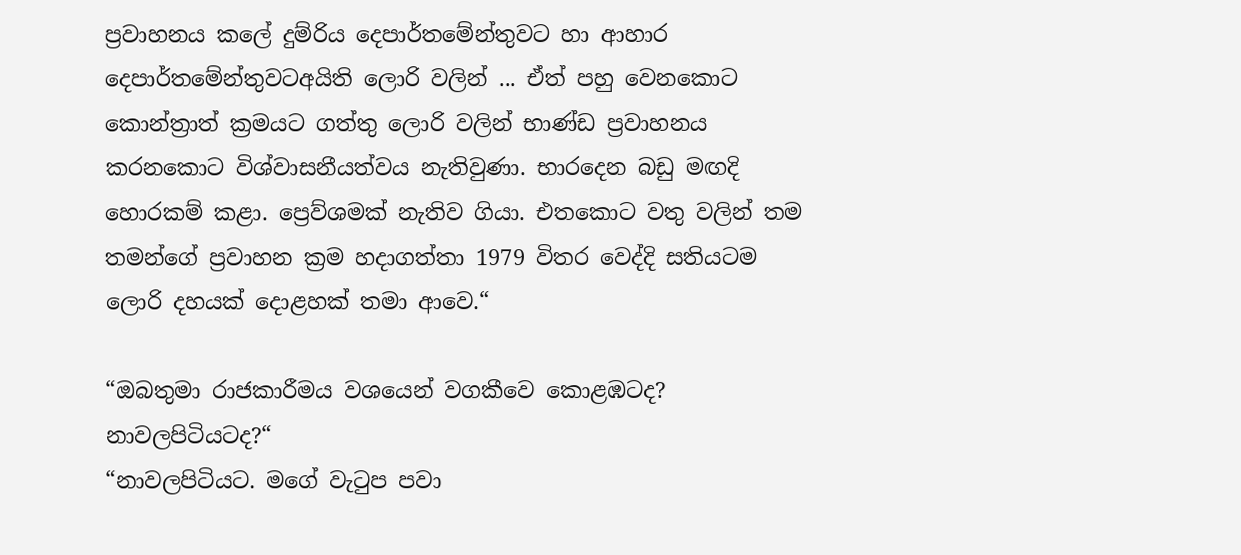ප්‍රවාහනය කලේ දුම්රිය දෙපාර්තමේන්තුවට හා ආහාර දෙපාර්තමේන්තුවටඅයිති ලොරි වලින් ... ඒත් පහු වෙනකොට කොන්ත්‍රාත් ක්‍රමයට ගත්තු ලොරි වලින් භාණ්ඩ ප්‍රවාහනය කරනකොට විශ්වාසනීයත්වය නැතිවුණා. භාරදෙන බඩු මඟදි හොරකම් කළා. ප්‍රෙව්ශමක් නැතිව ගියා. එතකොට වතු වලින් තම තමන්ගේ ප්‍රවාහන ක්‍රම හදාගත්තා 1979 විතර වෙද්දි සතියටම ලොරි දහයක් දොළහක් තමා ආවෙ.“

“ඔබතුමා රාජකාරීමය වශයෙන් වගකීවෙ කොළඹටද? නාවලපිටියටද?“
“නාවලපිටියට. මගේ වැටුප පවා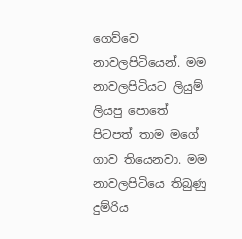ගෙව්වෙ නාවලපිටියෙන්. මම නාවලපිටියට ලියුම් ලියපු පොතේ පිටපත් තාම මගේ ගාව තියෙනවා. මම නාවලපිටියෙ තිබුණු දුම්රිය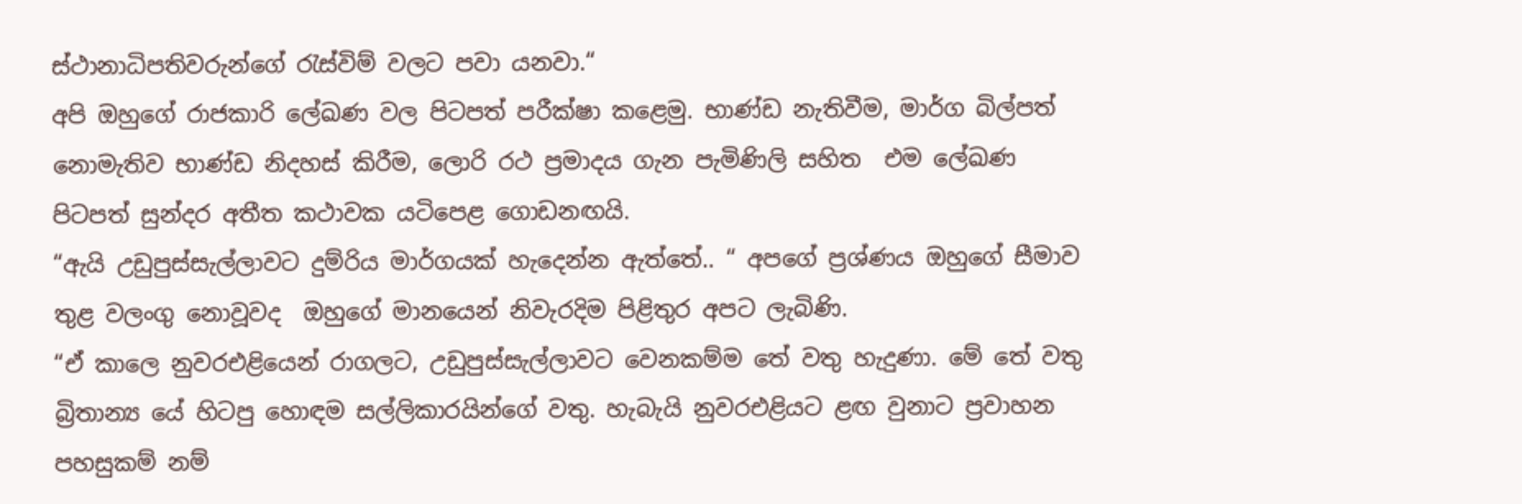ස්ථානාධිපතිවරුන්ගේ රැස්විම් වලට පවා යනවා.“
අපි ඔහුගේ රාජකාරි ලේඛණ වල පිටපත් පරීක්ෂා කළෙමු. භාණ්ඩ නැතිවීම, මාර්ග බිල්පත් නොමැතිව භාණ්ඩ නිදහස් කිරීම, ලොරි රථ ප්‍රමාදය ගැන පැමිණිලි සහිත  එම ලේඛණ පිටපත් සුන්දර අතීත කථාවක යටිපෙළ ගොඩනඟයි.
“ඇයි උඩුපුස්සැල්ලාවට දුම්රිය මාර්ගයක් හැදෙන්න ඇත්තේ.. “ අපගේ ප්‍රශ්ණය ඔහුගේ සීමාව තුළ වලංගු නොවූවද  ඔහුගේ මානයෙන් නිවැරදිම පිළිතුර අපට ලැබිණි.
“ඒ කාලෙ නුවරඑළියෙන් රාගලට, උඩුපුස්සැල්ලාවට වෙනකම්ම තේ වතු හැදුණා. මේ තේ වතු බ්‍රිතාන්‍ය යේ හිටපු හොඳම සල්ලිකාරයින්ගේ වතු. හැබැයි නුවරඑළියට ළඟ වුනාට ප්‍රවාහන පහසුකම් නම්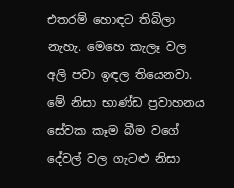එතරම් හොඳට තිබිලා නැහැ. මෙහෙ කැලෑ වල අලි පවා ඉඳල තියෙනවා. මේ නිසා භාණ්ඩ ප්‍රවාහනය සේවක කෑම බීම වගේ දේවල් වල ගැටළු නිසා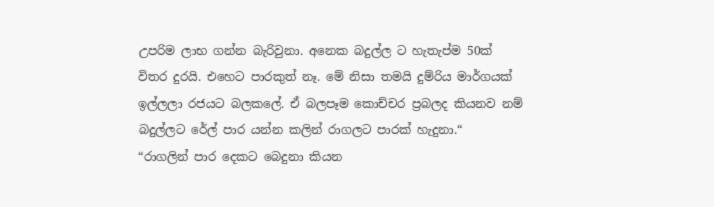උපරිම ලාභ ගන්න බැරිවුනා. අනෙක බදුල්ල ට හැතැප්ම 50ක් විතර දුරයි. එහෙට පාරකුත් නෑ. මේ නිසා තමයි දුම්රිය මාර්ගයක් ඉල්ලලා රජයට බලකලේ. ඒ බලපෑම කොච්චර ප්‍රබලද කියනව නම් බදුල්ලට රේල් පාර යන්න කලින් රාගලට පාරක් හැදුනා.“
“රාගලින් පාර දෙකට බෙදුනා කියන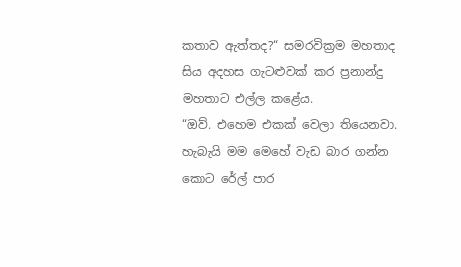කතාව ඇත්තද?“ සමරවික්‍රම මහතාද සිය අදහස ගැටළුවක් කර ප්‍රනාන්දු මහතාට එල්ල කළේය.
“ඔව්. එහෙම එකක් වෙලා තියෙනවා. හැබැයි මම මෙහේ වැඩ බාර ගන්න කොට රේල් පාර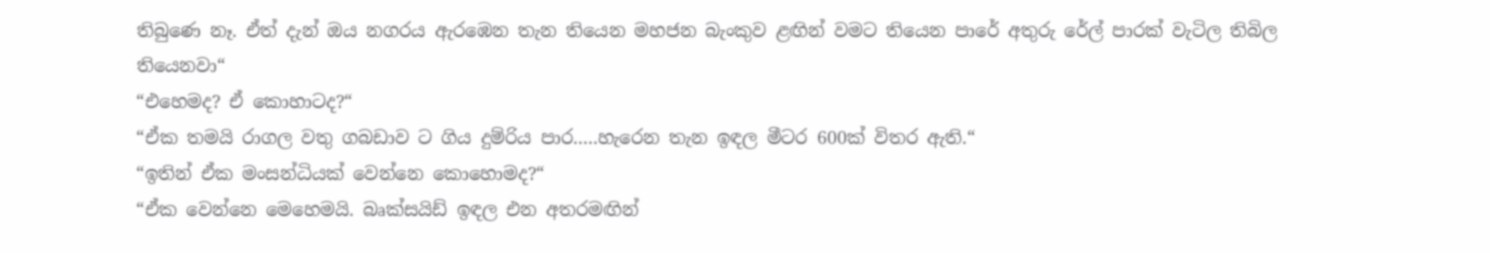තිබුණෙ නෑ. ඒත් දැන් ඔය නගරය ඇරඹෙන තැන තියෙන මහජන බැංකුව ළඟින් වමට තියෙන පාරේ අතුරු රේල් පාරක් වැටිල තිබිල තියෙනවා“
“එහෙමද? ඒ කොහාටද?“
“ඒක තමයි රාගල වතු ගබඩාව ට ගිය දුම්රිය පාර.....හැරෙන තැන ඉඳල මීටර 600ක් විතර ඇති.“
“ඉතින් ඒක මංසන්ධියක් වෙන්නෙ කොහොමද?“
“ඒක වෙන්නෙ මෙහෙමයි. බෘක්සයිඩ් ඉඳල එන අතරමඟින්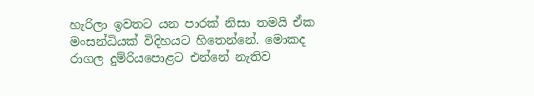හැරිලා ඉවතට යන පාරක් නිසා තමයි ඒක මංසන්ධියක් විදිහයට හිතෙන්නේ. මොකද රාගල දුම්රියපොළට එන්නේ නැතිව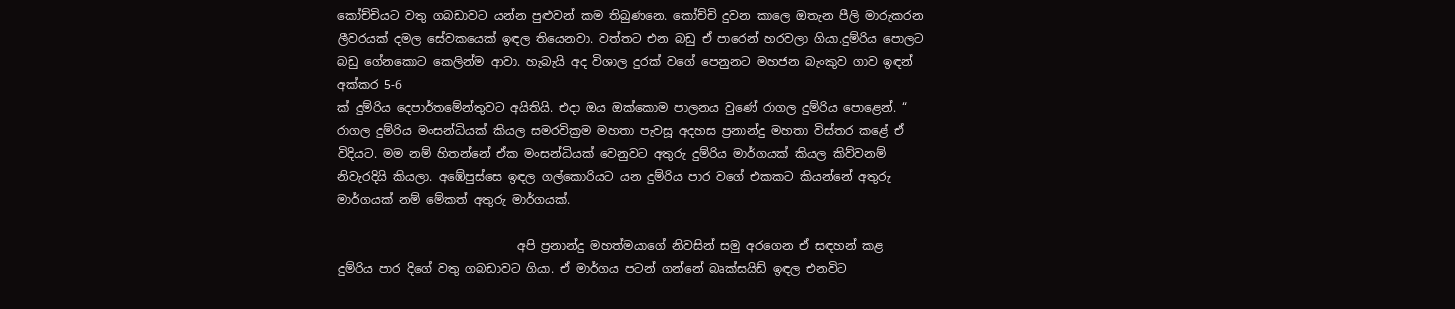කෝච්චියට වතු ගබඩාවට යන්න පුළුවන් කම තිබුණනෙ. කෝච්චි දුවන කාලෙ ඔතැන පීලි මාරුකරන ලීවරයක් දමල සේවකයෙක් ඉඳල තියෙනවා. වත්තට එන බඩු ඒ පාරෙන් හරවලා ගියා.දුම්රිය පොලට බඩු ගේනකොට කෙලින්ම ආවා. හැබැයි අද විශාල දුරක් වගේ පෙනුනට මහජන බැංකුව ගාව ඉඳන් අක්කර 5-6
ක් දුම්රිය දෙපාර්තමේන්තුවට අයිතියි. එදා ඔය ඔක්කොම පාලනය වුණේ රාගල දුම්රිය පොළෙන්. “
රාගල දුම්රිය මංසන්ධියක් කියල සමරවික්‍රම මහතා පැවසූ අදහස ප්‍රනාන්දු මහතා විස්තර කළේ ඒ විදියට. මම නම් හිතන්නේ ඒක මංසන්ධියක් වෙනුවට අතුරු දුම්රිය මාර්ගයක් කියල කිව්වනම් නිවැරදියි කියලා. අඹේපුස්සෙ ඉඳල ගල්කොරියට යන දුම්රිය පාර වගේ එකකට කියන්නේ අතුරු මාර්ගයක් නම් මේකත් අතුරු මාර්ගයක්.

                              අපි ප්‍රනාන්දු මහත්මයාගේ නිවසින් සමු අරගෙන ඒ සඳහන් කළ දුම්රිය පාර දිගේ වතු ගබඩාවට ගියා. ඒ මාර්ගය පටන් ගන්නේ බෘක්සයිඩ් ඉඳල එනවිට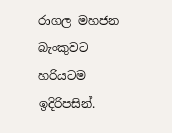රාගල මහජන බැංකුවට හරියටම ඉදිරිපසින්.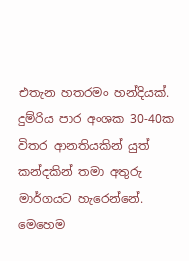එතැන හතරමං හන්දියක්. දුම්රිය පාර අංශක 30-40ක විතර ආනතියකින් යුත් කන්දකින් තමා අතුරු මාර්ගයට හැරෙන්නේ. මෙහෙම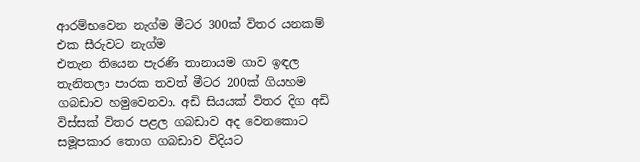ආරම්භවෙන නැග්ම මීටර 300ක් විතර යනකම් එක සීරුවට නැග්ම
එතැන තියෙන පැරණි තානායම ගාව ඉඳල තැනිතලා පාරක තවත් මීටර 200ක් ගියහම ගබඩාව හමුවෙනවා. අඩි සියයක් විතර දිග අඩි විස්සක් විතර පළල ගබඩාව අද වෙනකොට සමූපකාර තොග ගබඩාව විදියට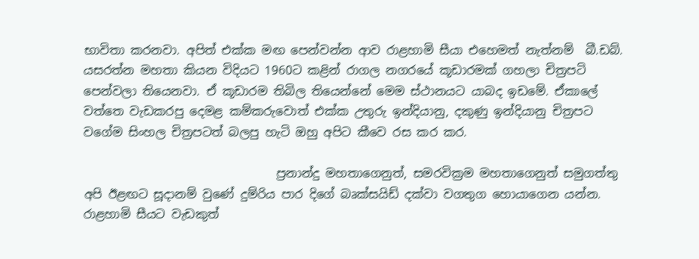භාවිතා කරනවා. අපිත් එක්ක මඟ පෙන්වන්න ආව රාළහාමි සීයා එහෙමත් නැත්නම්  බී.ඩබ්. යසරත්න මහතා කියන විදියට 1960ට කළින් රාගල නගරයේ කූඩාරමක් ගහලා චිත්‍රපටි පෙන්වලා තියෙනවා. ඒ කූඩාරම තිබිල තියෙන්නේ මෙම ස්ථානයට යාබද ඉඩමේ. ඒකාලේ වත්තෙ වැඩකරපු දෙමළ කම්කරුවොත් එක්ක උතුරු ඉන්දියානු, දකුණු ඉන්දියානු චිත්‍රපට වගේම සිංහල චිත්‍රපටත් බලපු හැටි ඔහු අපිට කීවෙ රස කර කර.

                                ප්‍රනාන්දු මහතාගෙනුත්, සමරවික්‍රම මහතාගෙනුත් සමුගත්තු අපි ඊළඟට සූදානම් වුණේ දුම්රිය පාර දිගේ බෘක්සයිඩ් දක්වා වගතුග හොයාගෙන යන්න. රාළහාමි සීයට වැඩකුත්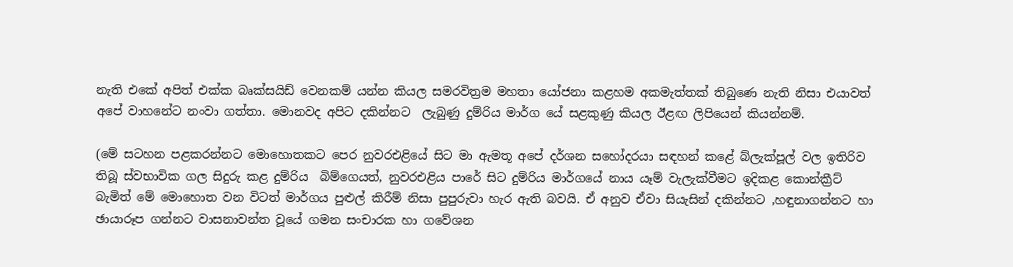නැති එකේ අපිත් එක්ක බෘක්සයිඩ් වෙනකම් යන්න කියල සමරවිත්‍රම මහතා යෝජනා කළහම අකමැත්තක් තිබුණෙ නැති නිසා එයාවත් අපේ වාහනේට නංවා ගත්තා. මොනවද අපිට දකින්නට  ලැබුණු දුම්රිය මාර්ග යේ සළකුණු කියල ඊළඟ ලිපියෙන් කියන්නම්.

(මේ සටහන පළකරන්නට මොහොතකට පෙර නුවරඑළියේ සිට මා ඇමතූ අපේ දර්ශන සහෝදරයා සඳහන් කළේ බ්ලැක්පූල් වල ඉතිරිව තිබූ ස්වභාවික ගල සිදුරු කළ දුම්රිය  බිම්ගෙයත්, නුවරඑළිය පාරේ සිට දුම්රිය මාර්ගයේ නාය යෑම් වැලැක්වීමට ඉදිකළ කොන්ක්‍රීට් බැමිත් මේ මොහොත වන විටත් මාර්ගය පුළුල් කිරීම් නිසා පුපුරුවා හැර ඇති බවයි. ඒ අනුව ඒවා සියැසින් දකින්නට ,හඳුනාගන්නට හා ඡායාරූප ගන්නට වාසනාවන්ත වූයේ ගමන සංචාරක හා ගවේශන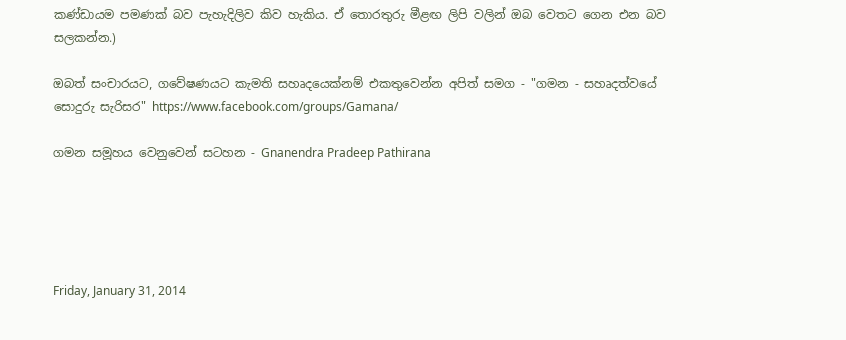කණ්ඩායම පමණක් බව පැහැදිලිව කිව හැකිය. ඒ තොරතුරු මීළඟ ලිපි වලින් ඔබ වෙතට ගෙන එන බව සලකන්න.)

ඔබත් සංචාරයට, ගවේෂණයට කැමති සහෘදයෙක්නම් එකතුවෙන්න අපිත් සමග - "ගමන - සහෘදත්වයේ සොදුරු සැරිසර" https://www.facebook.com/groups/Gamana/

ගමන සමූහය වෙනුවෙන් සටහන - Gnanendra Pradeep Pathirana





Friday, January 31, 2014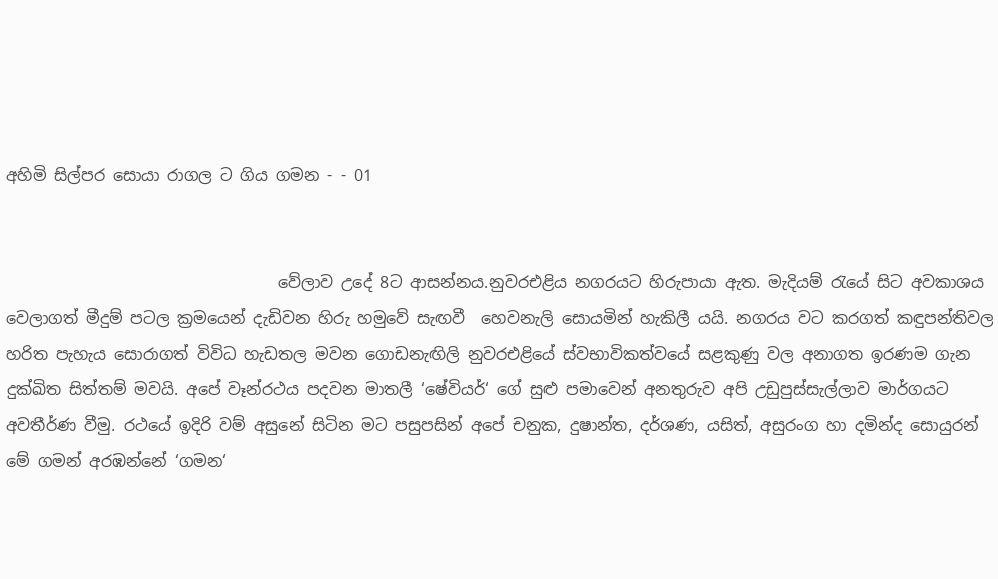අහිමි සිල්පර සොයා රාගල ට ගිය ගමන - - 01


                                  වේලාව උදේ 8ට ආසන්නය.නුවරඑළිය නගරයට හිරුපායා ඇත. මැදියම් රැයේ සිට අවකාශය වෙලාගත් මීදුම් පටල ක්‍රමයෙන් දැඩිවන හිරු හමුවේ සැඟවී  හෙවනැලි සොයමින් හැකිලී යයි. නගරය වට කරගත් කඳුපන්තිවල හරිත පැහැය සොරාගත් විවිධ හැඩතල මවන ගොඩනැඟිලි නුවරඑළියේ ස්වභාවිකත්වයේ සළකුණු වල අනාගත ඉරණම ගැන දුක්ඛිත සිත්තම් මවයි. අපේ වෑන්රථය පදවන මාතලී ‘ෂේවියර්‘ ගේ සුළු පමාවෙන් අනතුරුව අපි උඩුපුස්සැල්ලාව මාර්ගයට අවතීර්ණ වීමු. රථයේ ඉදිරි වම් අසුනේ සිටින මට පසුපසින් අපේ චනුක, දුෂාන්ත, දර්ශණ, යසිත්, අසුරංග හා දමින්ද සොයුරන් මේ ගමන් අරඹන්නේ ‘ගමන‘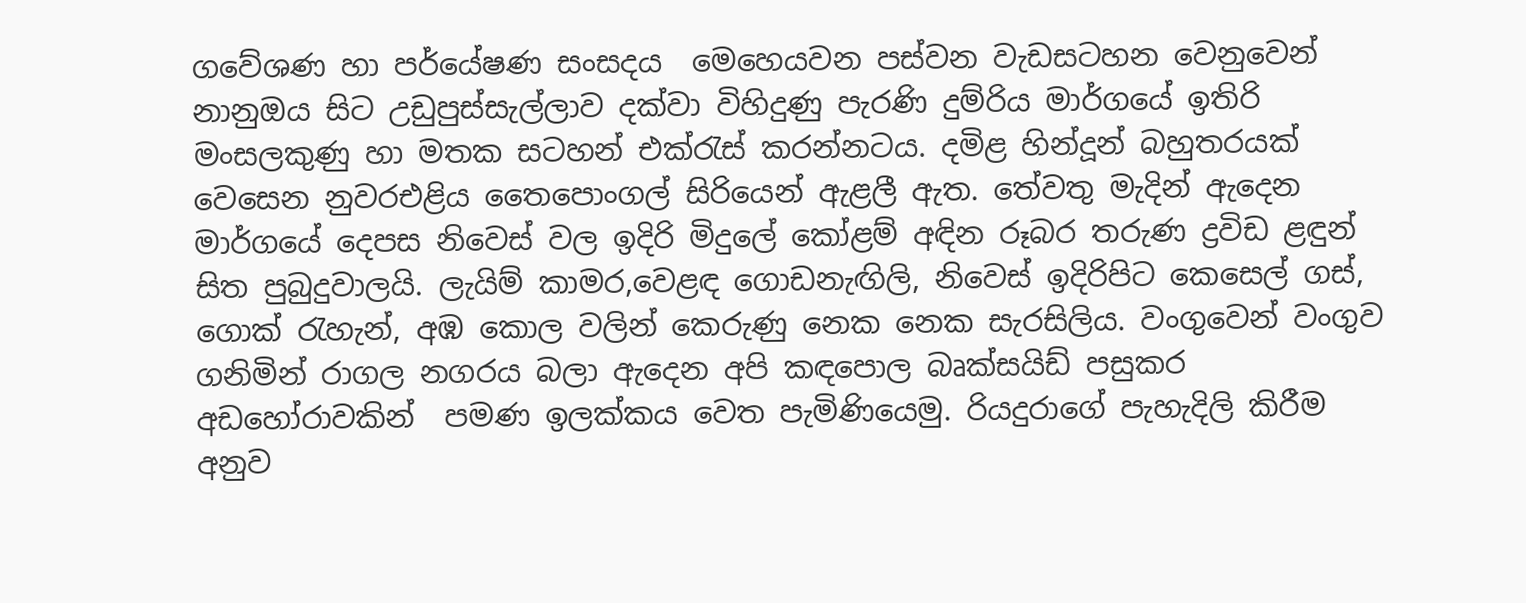ගවේශණ හා පර්යේෂණ සංසදය  මෙහෙයවන පස්වන වැඩසටහන වෙනුවෙන් නානුඔය සිට උඩුපුස්සැල්ලාව දක්වා විහිදුණු පැරණි දුම්රිය මාර්ගයේ ඉතිරි මංසලකුණු හා මතක සටහන් එක්රැස් කරන්නටය. දමිළ හින්දූන් බහුතරයක් වෙසෙන නුවරඑළිය තෛපොංගල් සිරියෙන් ඇළලී ඇත. තේවතු මැදින් ඇදෙන මාර්ගයේ දෙපස නිවෙස් වල ඉදිරි මිදුලේ කෝළම් අඳින රූබර තරුණ ද්‍රවිඩ ළඳුන් සිත පුබුදුවාලයි. ලැයිම් කාමර,වෙළඳ ගොඩනැඟිලි, නිවෙස් ඉදිරිපිට කෙසෙල් ගස්, ගොක් රැහැන්, අඹ කොල වලින් කෙරුණු නෙක නෙක සැරසිලිය. වංගුවෙන් වංගුව ගනිමින් රාගල නගරය බලා ඇදෙන අපි කඳපොල බෘක්සයිඩ් පසුකර අඩහෝරාවකින්  පමණ ඉලක්කය වෙත පැමිණියෙමු. රියදුරාගේ පැහැදිලි කිරීම අනුව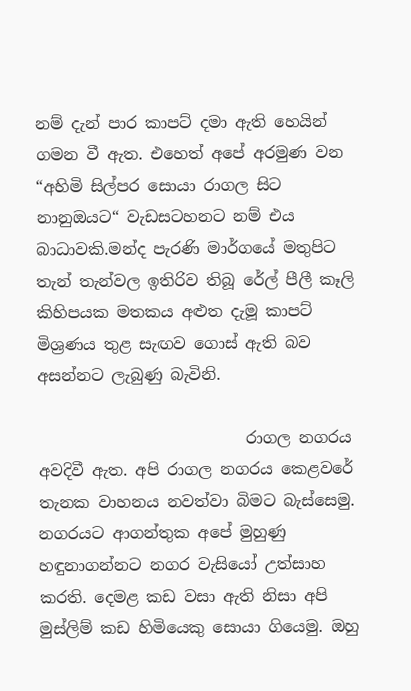නම් දැන් පාර කාපට් දමා ඇති හෙයින් ගමන වී ඇත. එහෙත් අපේ අරමුණ වන “අහිමි සිල්පර සොයා රාගල සිට නානුඔයට“ වැඩසටහනට නම් එය බාධාවකි.මන්ද පැරණි මාර්ගයේ මතුපිට තැන් තැන්වල ඉතිරිව තිබූ රේල් පීලී කෑලි කිහිපයක මතකය අළුත දැමූ කාපට් මිශ්‍රණය තුළ සැඟව ගොස් ඇති බව අසන්නට ලැබුණු බැවිනි.

                          රාගල නගරය අවදිවී ඇත. අපි රාගල නගරය කෙළවරේ තැනක වාහනය නවත්වා බිමට බැස්සෙමු. නගරයට ආගන්තුක අපේ මුහුණු හඳුනාගන්නට නගර වැසියෝ උත්සාහ කරති. දෙමළ කඩ වසා ඇති නිසා අපි මුස්ලිම් කඩ හිමියෙකු සොයා ගියෙමු. ඔහු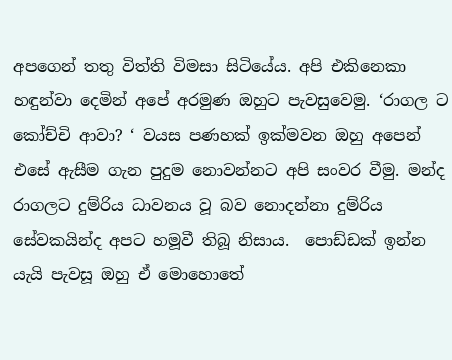අපගෙන් තතු විත්ති විමසා සිටියේය. අපි එකිනෙකා හඳුන්වා දෙමින් අපේ අරමුණ ඔහුට පැවසුවෙමු. ‘රාගල ට කෝච්චි ආවා? ‘ වයස පණහක් ඉක්මවන ඔහු අපෙන් එසේ ඇසීම ගැන පුදුම නොවන්නට අපි සංවර වීමු. මන්ද රාගලට දුම්රිය ධාවනය වූ බව නොදන්නා දුම්රිය සේවකයින්ද අපට හමූවී තිබූ නිසාය.  පොඩ්ඩක් ඉන්න යැයි පැවසූ ඔහු ඒ මොහොතේ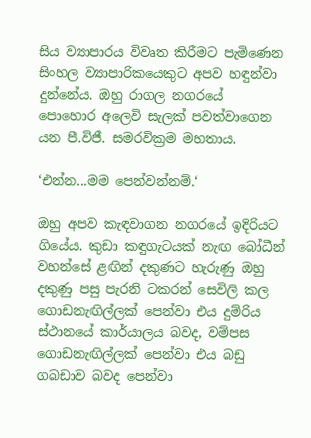සිය ව්‍යාපාරය විවෘත කිරීමට පැමිණෙන සිංහල ව්‍යාපාරිකයෙකුට අපව හඳුන්වා දුන්නේය. ඔහු රාගල නගරයේ
පොහොර අලෙවි සැලක් පවත්වාගෙන යන පී.විජී. සමරවික්‍රම මහතාය.

‘එන්න...මම පෙන්වන්නම්.‘

ඔහු අපව කැඳවාගන නගරයේ ඉදිරියට ගියේය. කුඩා කඳුගැටයක් නැඟ බෝධීන් වහන්සේ ළඟින් දකුණට හැරුණු ඔහු දකුණු පසු පැරනි ටකරන් සෙවිලි කල ගොඩනැඟිල්ලක් පෙන්වා එය දුම්රිය ස්ථානයේ කාර්යාලය බවද, වම්පස ගොඩනැඟිල්ලක් පෙන්වා එය බඩු ගබඩාව බවද පෙන්වා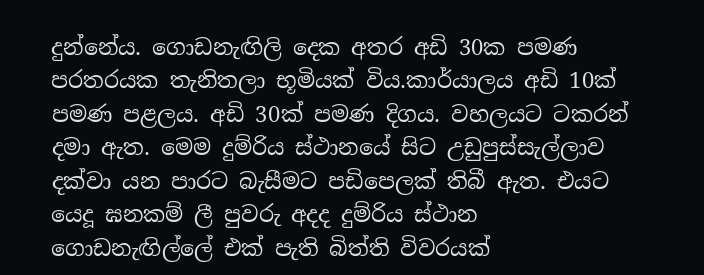දුන්නේය. ගොඩනැඟිලි දෙක අතර අඩි 30ක පමණ පරතරයක තැනිතලා භූමියක් විය.කාර්යාලය අඩි 10ක් පමණ පළලය. අඩි 30ක් පමණ දිගය. වහලයට ටකරන් දමා ඇත. මෙම දුම්රිය ස්ථානයේ සිට උඩුපුස්සැල්ලාව දක්වා යන පාරට බැසීමට පඩිපෙලක් තිබී ඇත. එයට යෙදූ ඝනකම් ලී පුවරු අදද දුම්රිය ස්ථාන ගොඩනැඟිල්ලේ එක් පැති බිත්ති විවරයක්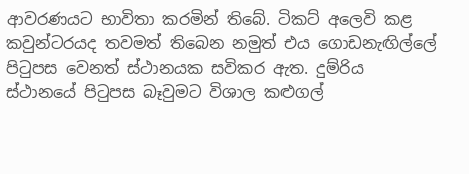ආවරණයට භාවිතා කරමින් තිබේ. ටිකට් අලෙවි කළ කවුන්ටරයද තවමත් තිබෙන නමුත් එය ගොඩනැඟිල්ලේ පිටුපස වෙනත් ස්ථානයක සවිකර ඇත. දුම්රිය ස්ථානයේ පිටුපස බෑවුමට විශාල කළුගල්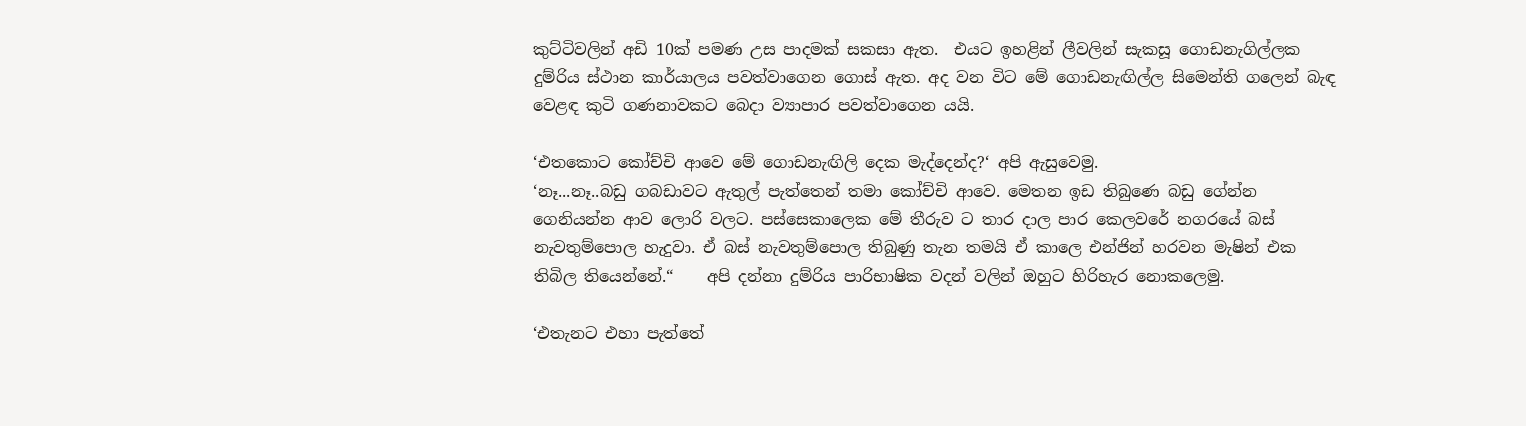කුට්ටිවලින් අඩි 10ක් පමණ උස පාදමක් සකසා ඇත.  එයට ඉහළින් ලීවලින් සැකසූ ගොඩනැගිල්ලක දුම්රිය ස්ථාන කාර්යාලය පවත්වාගෙන ගොස් ඇත. අද වන විට මේ ගොඩනැඟිල්ල සිමෙන්ති ගලෙන් බැඳ වෙළඳ කුටි ගණනාවකට බෙදා ව්‍යාපාර පවත්වාගෙන යයි.

‘එතකොට කෝච්චි ආවෙ මේ ගොඩනැඟිලි දෙක මැද්දෙන්ද?‘ අපි ඇසුවෙමු.
‘නෑ...නෑ..බඩු ගබඩාවට ඇතුල් පැත්තෙන් තමා කෝච්චි ආවෙ. මෙතන ඉඩ තිබුණෙ බඩු ගේන්න ගෙනියන්න ආව ලොරි වලට. පස්සෙකාලෙක මේ තීරුව ට තාර දාල පාර කෙලවරේ නගරයේ බස් නැවතුම්පොල හැදුවා. ඒ බස් නැවතුම්පොල තිබුණු තැන තමයි ඒ කාලෙ එන්ජින් හරවන මැෂින් එක තිබිල තියෙන්නේ.“    අපි දන්නා දුම්රිය පාරිභාෂික වදන් වලින් ඔහුට හිරිහැර නොකලෙමු.

‘එතැනට එහා පැත්තේ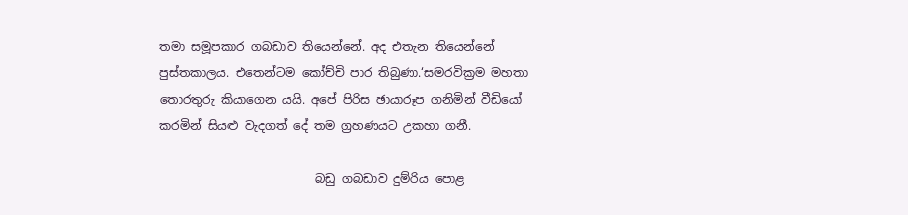තමා සමූපකාර ගබඩාව තියෙන්නේ. අද එතැන තියෙන්නේ පුස්තකාලය. එතෙන්ටම කෝච්චි පාර තිබුණා.‘සමරවික්‍රම මහතා තොරතුරු කියාගෙන යයි. අපේ පිරිස ඡායාරූප ගනිමින් වීඩියෝ කරමින් සියළු වැදගත් දේ තම ග්‍රහණයට උකහා ගනී.

                          බඩු ගබඩාව දුම්රිය පොළ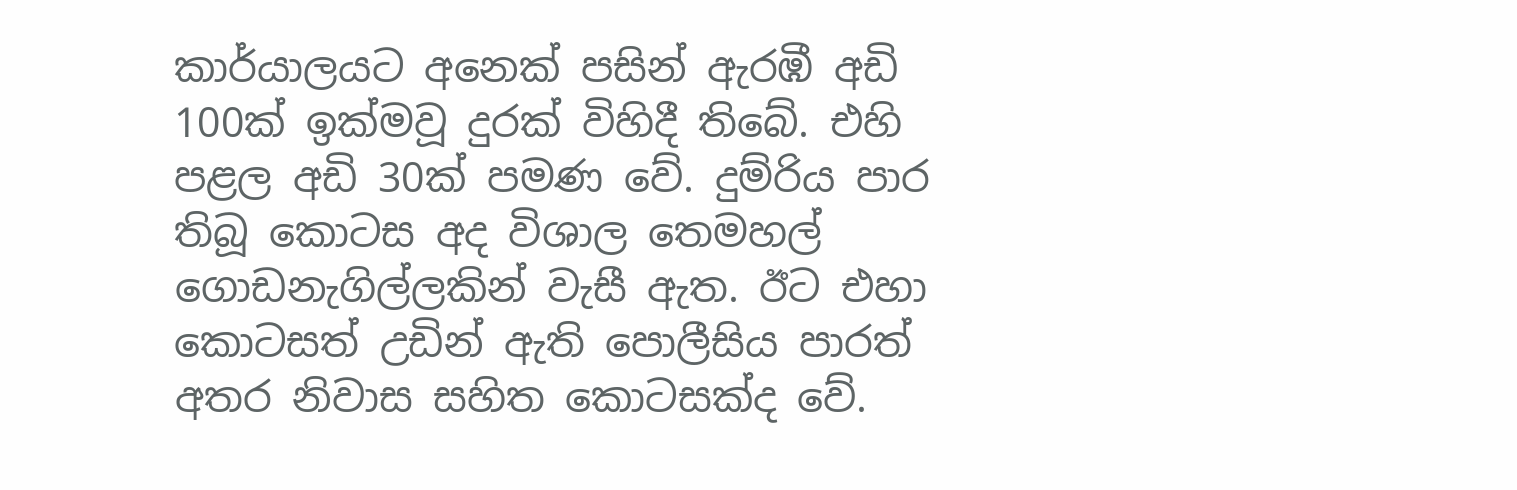කාර්යාලයට අනෙක් පසින් ඇරඹී අඩි 100ක් ඉක්මවූ දුරක් විහිදී තිබේ. එහි පළල අඩි 30ක් පමණ වේ. දුම්රිය පාර තිබූ කොටස අද විශාල තෙමහල් ගොඩනැගිල්ලකින් වැසී ඇත. ඊට එහා කොටසත් උඩින් ඇති පොලීසිය පාරත් අතර නිවාස සහිත කොටසක්ද වේ.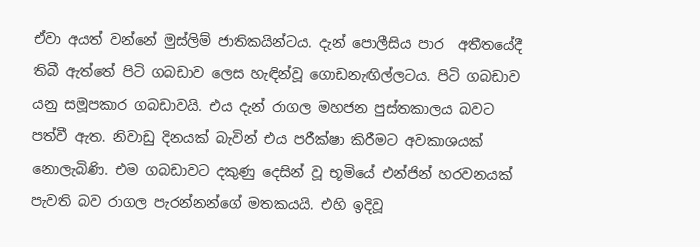ඒවා අයත් වන්නේ මුස්ලිම් ජාතිකයින්ටය. දැන් පොලීසිය පාර  අතීතයේදී තිබී ඇත්තේ පිටි ගබඩාව ලෙස හැඳින්වූ ගොඩනැඟිල්ලටය. පිටි ගබඩාව යනු සමූපකාර ගබඩාවයි. එය දැන් රාගල මහජන පුස්තකාලය බවට පත්වී ඇත. නිවාඩු දිනයක් බැවින් එය පරීක්ෂා කිරීමට අවකාශයක් නොලැබිණි. එම ගබඩාවට දකුණු දෙසින් වූ භූමියේ එන්ජින් හරවනයක් පැවති බව රාගල පැරන්නන්ගේ මතකයයි. එහි ඉදිවූ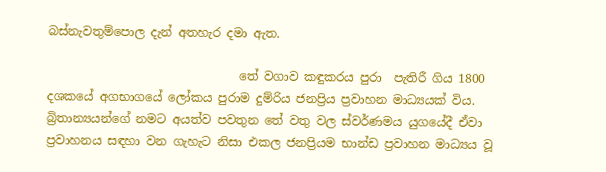බස්නැවතුම්පොල දැන් අතහැර දමා ඇත.

                                තේ වගාව කඳුකරය පුරා  පැතිරී ගිය 1800 දශකයේ අගභාගයේ ලෝකය පුරාම දුම්රිය ජනප්‍රිය ප්‍රවාහන මාධ්‍යයක් විය. බ්‍රිතාන්‍යයන්ගේ නමට අයත්ව පවතුන තේ වතු වල ස්වර්ණමය යුගයේදී ඒවා ප්‍රවාහනය සඳහා වන ගැහැට නිසා එකල ජනප්‍රියම භාන්ඩ ප්‍රවාහන මාධ්‍යය වූ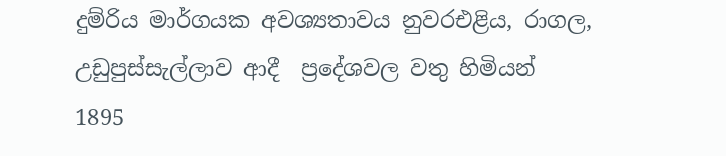දුම්රිය මාර්ගයක අවශ්‍යතාවය නුවරඑළිය, රාගල, උඩුපුස්සැල්ලාව ආදී  ප්‍රදේශවල වතු හිමියන් 1895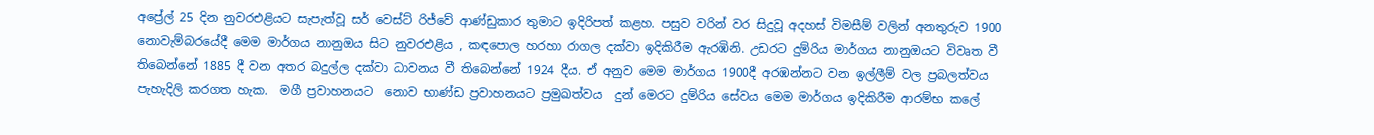අප්‍රේල් 25 දින නුවරඑළියට සැපැත්වූ සර් වෙස්ට් රිජ්වේ ආණ්ඩුකාර තුමාට ඉදිරිපත් කළහ. පසුව වරින් වර සිදුවූ අදහස් විමසීම් වලින් අනතුරුව 1900 නොවැම්බරයේදී මෙම මාර්ගය නානුඔය සිට නුවරඑළිය , කඳපොල හරහා රාගල දක්වා ඉදිකිරීම ඇරඹිනි. උඩරට දුම්රිය මාර්ගය නානුඔයට විවෘත වී තිබෙන්නේ 1885 දී වන අතර බදුල්ල දක්වා ධාවනය වී තිබෙන්නේ 1924 දීය. ඒ අනුව මෙම මාර්ගය 1900දී අරඹන්නට වන ඉල්ලීම් වල ප්‍රබලත්වය පැහැදිලි කරගත හැක.  මගී ප්‍රවාහනයට  නොව භාණ්ඩ ප්‍රවාහනයට ප්‍රමුඛත්වය  දුන් මෙරට දුම්රිය සේවය මෙම මාර්ගය ඉදිකිරීම ආරම්භ කලේ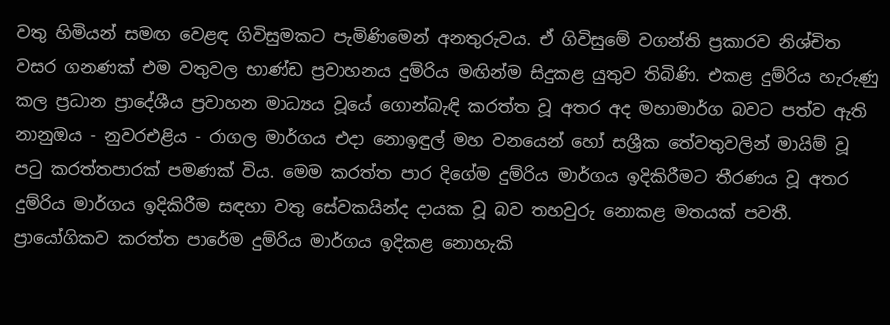වතු හිමියන් සමඟ වෙළඳ ගිවිසුමකට පැමිණිමෙන් අනතුරුවය. ඒ ගිවිසුමේ වගන්ති ප්‍රකාරව නිශ්චිත වසර ගනණක් එම වතුවල භාණ්ඩ ප්‍රවාහනය දුම්රිය මඟින්ම සිදුකළ යුතුව තිබිණි. එකළ දුම්රිය හැරුණු කල ප්‍රධාන ප්‍රාදේශීය ප්‍රවාහන මාධ්‍යය වූයේ ගොන්බැඳි කරත්ත වූ අතර අද මහාමාර්ග බවට පත්ව ඇති නානුඔය - නුවරඑළිය - රාගල මාර්ගය එදා නොඉඳුල් මහ වනයෙන් හෝ සශ්‍රීක තේවතුවලින් මායිම් වූ පටු කරත්තපාරක් පමණක් විය. මෙම කරත්ත පාර දිගේම දුම්රිය මාර්ගය ඉදිකිරීමට තීරණය වූ අතර  දුම්රිය මාර්ගය ඉදිකිරීම සඳහා වතු සේවකයින්ද දායක වූ බව තහවුරු නොකළ මතයක් පවතී. ප්‍රායෝගිකව කරත්ත පාරේම දුම්රිය මාර්ගය ඉදිකළ නොහැකි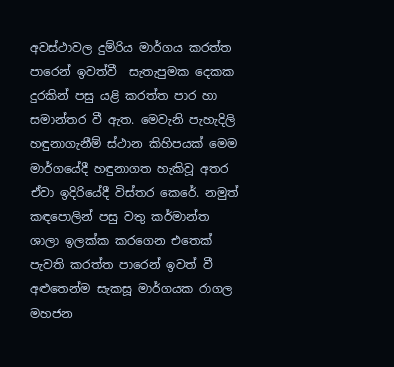අවස්ථාවල දුම්රිය මාර්ගය කරත්ත පාරෙන් ඉවත්වී  සැතැපුමක දෙකක දුරකින් පසු යළි කරත්ත පාර හා සමාන්තර වී ඇත. මෙවැනි පැහැදිලි හඳුනාගැනීම් ස්ථාන කිහිපයක් මෙම මාර්ගයේදී හඳුනාගත හැකිවූ අතර ඒවා ඉදිරියේදී විස්තර කෙරේ. නමුත් කඳපොලින් පසු වතු කර්මාන්ත ශාලා ඉලක්ක කරගෙන එතෙක් පැවති කරත්ත පාරෙන් ඉවත් වී අළුතෙන්ම සැකසූ මාර්ගයක රාගල මහජන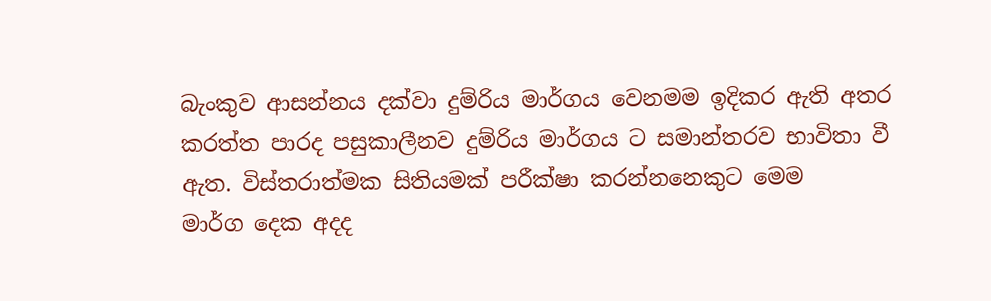බැංකුව ආසන්නය දක්වා දුම්රිය මාර්ගය වෙනමම ඉදිකර ඇති අතර කරත්ත පාරද පසුකාලීනව දුම්රිය මාර්ගය ට සමාන්තරව භාවිතා වී ඇත. විස්තරාත්මක සිතියමක් පරීක්ෂා කරන්නනෙකුට මෙම
මාර්ග දෙක අදද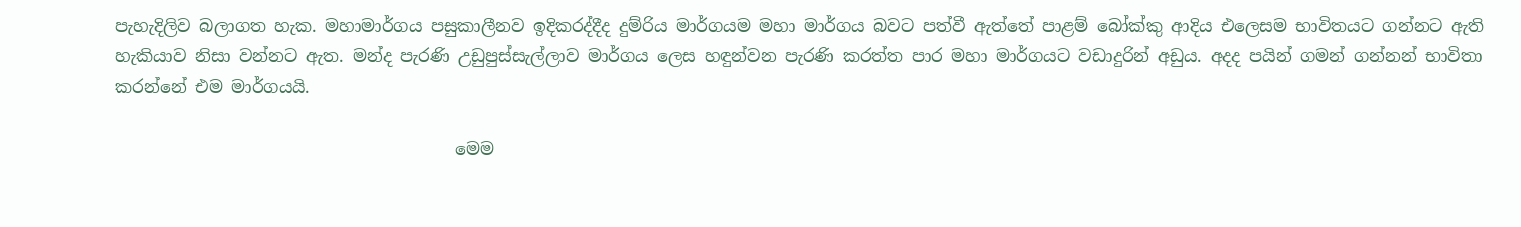පැහැදිලිව බලාගත හැක. මහාමාර්ගය පසුකාලීනව ඉදිකරද්දීද දුම්රිය මාර්ගයම මහා මාර්ගය බවට පත්වී ඇත්තේ පාළම් බෝක්කු ආදිය එලෙසම භාවිතයට ගන්නට ඇති හැකියාව නිසා වන්නට ඇත. මන්ද පැරණි උඩුපුස්සැල්ලාව මාර්ගය ලෙස හඳුන්වන පැරණි කරත්ත පාර මහා මාර්ගයට වඩාදුරින් අඩුය. අදද පයින් ගමන් ගන්නන් භාවිතා කරන්නේ එම මාර්ගයයි.

                                        මෙම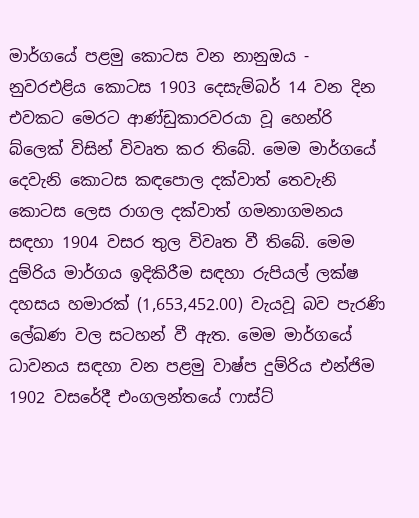මාර්ගයේ පළමු කොටස වන නානුඔය - නුවරඑළිය කොටස 1903 දෙසැම්බර් 14 වන දින එවකට මෙරට ආණ්ඩුකාරවරයා වූ හෙන්රි බ්ලෙක් විසින් විවෘත කර තිබේ. මෙම මාර්ගයේ දෙවැනි කොටස කඳපොල දක්වාත් තෙවැනි කොටස ලෙස රාගල දක්වාත් ගමනාගමනය සඳහා 1904 වසර තුල විවෘත වී තිබේ. මෙම දුම්රිය මාර්ගය ඉදිකිරීම සඳහා රුපියල් ලක්ෂ දහසය හමාරක් (1,653,452.00) වැයවූ බව පැරණි ලේඛණ වල සටහන් වී ඇත. මෙම මාර්ගයේ ධාවනය සඳහා වන පළමු වාෂ්ප දුම්රිය එන්ජිම 1902 වසරේදී එංගලන්තයේ ෆාස්ට්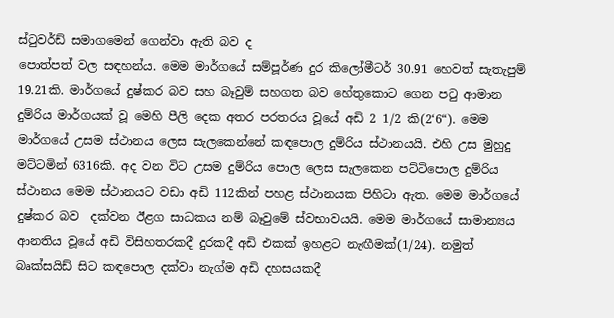ස්ටුවර්ඩ් සමාගමෙන් ගෙන්වා ඇති බව ද
පොත්පත් වල සඳහන්ය. මෙම මාර්ගයේ සම්පූර්ණ දුර කිලෝමීටර් 30.91 හෙවත් සැතැපුම් 19.21කි. මාර්ගයේ දුෂ්කර බව සහ බෑවුම් සහගත බව හේතුකොට ගෙන පටු ආමාන  දුම්රිය මාර්ගයක් වූ මෙහි පීලි දෙක අතර පරතරය වූයේ අඩි 2 1/2 කි(2‘6“). මෙම මාර්ගයේ උසම ස්ථානය ලෙස සැලකෙන්නේ කඳපොල දුම්රිය ස්ථානයයි. එහි උස මුහුදු මට්ටමින් 6316කි. අද වන විට උසම දුම්රිය පොල ලෙස සැලකෙන පට්ටිපොල දුම්රිය ස්ථානය මෙම ස්ථානයට වඩා අඩි 112කින් පහළ ස්ථානයක පිහිටා ඇත. මෙම මාර්ගයේ දුෂ්කර බව  දක්වන ඊළග සාධකය නම් බෑවුමේ ස්වභාවයයි. මෙම මාර්ගයේ සාමාන්‍යය ආනතිය වූයේ අඩි විසිහතරකදී දුරකදී අඩි එකක් ඉහළට නැඟීමක්(1/24). නමුත් බෘක්සයිඩ් සිට කඳපොල දක්වා නැග්ම අඩි දහසයකදී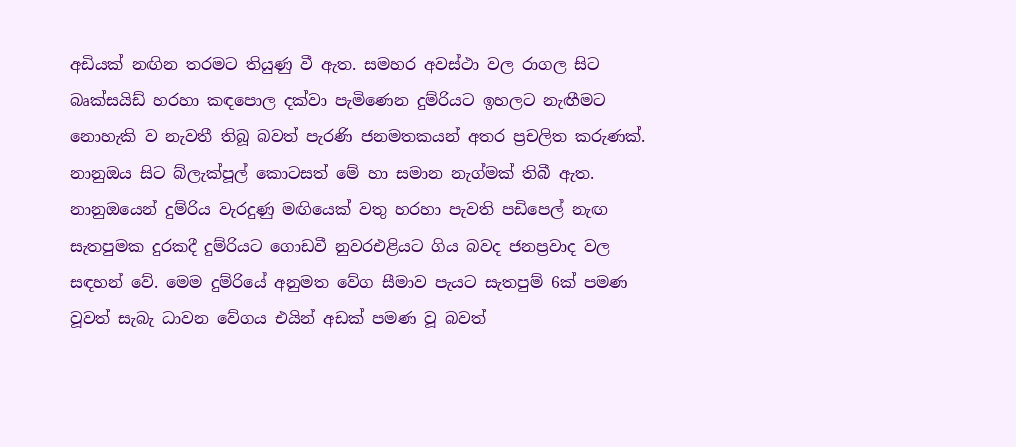අඩියක් නඟින තරමට තියුණු වී ඇත. සමහර අවස්ථා වල රාගල සිට බෘක්සයිඩ් හරහා කඳපොල දක්වා පැමිණෙන දුම්රියට ඉහලට නැඟීමට නොහැකි ව නැවතී තිබූ බවත් පැරණි ජනමතකයන් අතර ප්‍රචලිත කරුණක්. නානුඔය සිට බ්ලැක්පූල් කොටසත් මේ හා සමාන නැග්මක් තිබී ඇත. නානුඔයෙන් දුම්රිය වැරදුණු මඟියෙක් වතු හරහා පැවති පඩිපෙල් නැඟ සැතපුමක දුරකදී දුම්රියට ගොඩවී නුවරඑළියට ගිය බවද ජනප්‍රවාද වල සඳහන් වේ. මෙම දුම්රියේ අනුමත වේග සීමාව පැයට සැතපුම් 6ක් පමණ වූවත් සැබැ ධාවන වේගය එයින් අඩක් පමණ වූ බවත්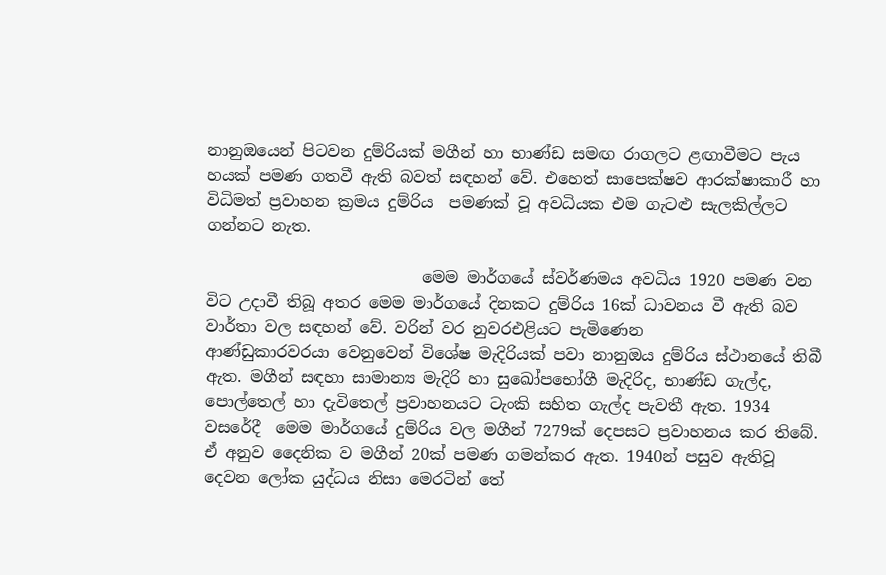නානුඔයෙන් පිටවන දුම්රියක් මගීන් හා භාණ්ඩ සමඟ රාගලට ළඟාවීමට පැය හයක් පමණ ගතවී ඇති බවත් සඳහන් වේ. එහෙත් සාපෙක්ෂව ආරක්ෂාකාරී හා විධිමත් ප්‍රවාහන ක්‍රමය දුම්රිය  පමණක් වූ අවධියක එම ගැටළු සැලකිල්ලට ගන්නට නැත.

                           මෙම මාර්ගයේ ස්වර්ණමය අවධිය 1920 පමණ වන විට උදාවී තිබූ අතර මෙම මාර්ගයේ දිනකට දුම්රිය 16ක් ධාවනය වී ඇති බව වාර්තා වල සඳහන් වේ. වරින් වර නුවරඑළියට පැමිණෙන
ආණ්ඩුකාරවරයා වෙනුවෙන් විශේෂ මැදිරියක් පවා නානුඔය දුම්රිය ස්ථානයේ තිබී ඇත. මගීන් සඳහා සාමාන්‍ය මැදිරි හා සුඛෝපභෝගී මැදිරිද, භාණ්ඩ ගැල්ද, පොල්තෙල් හා දැවිතෙල් ප්‍රවාහනයට ටැංකි සහිත ගැල්ද පැවතී ඇත. 1934 වසරේදී  මෙම මාර්ගයේ දුම්රිය වල මගීන් 7279ක් දෙපසට ප්‍රවාහනය කර තිබේ. ඒ අනුව දෛනික ව මගීන් 20ක් පමණ ගමන්කර ඇත. 1940න් පසුව ඇතිවූ දෙවන ලෝක යුද්ධය නිසා මෙරටින් තේ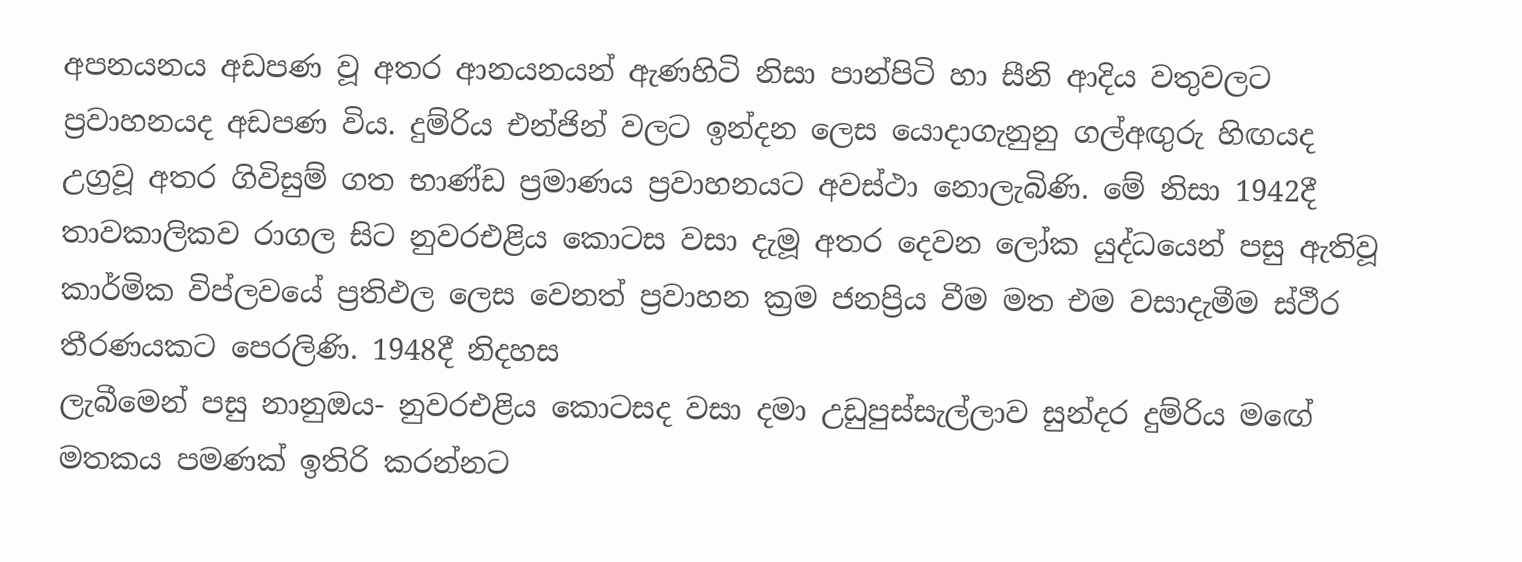අපනයනය අඩපණ වූ අතර ආනයනයන් ඇණහිටි නිසා පාන්පිටි හා සීනි ආදිය වතුවලට ප්‍රවාහනයද අඩපණ විය. දුම්රිය එන්ජින් වලට ඉන්දන ලෙස යොදාගැනුනු ගල්අඟුරු හිඟයද උග්‍රවූ අතර ගිවිසුම් ගත භාණ්ඩ ප්‍රමාණය ප්‍රවාහනයට අවස්ථා නොලැබිණි. මේ නිසා 1942දී තාවකාලිකව රාගල සිට නුවරඑළිය කොටස වසා දැමූ අතර දෙවන ලෝක යුද්ධයෙන් පසු ඇතිවූ කාර්මික විප්ලවයේ ප්‍රතිඵල ලෙස වෙනත් ප්‍රවාහන ක්‍රම ජනප්‍රිය වීම මත එම වසාදැමීම ස්ථීර තීරණයකට පෙරලිණි. 1948දී නිදහස
ලැබීමෙන් පසු නානුඔය- නුවරඑළිය කොටසද වසා දමා උඩුපුස්සැල්ලාව සුන්දර දුම්රිය මඟේ මතකය පමණක් ඉතිරි කරන්නට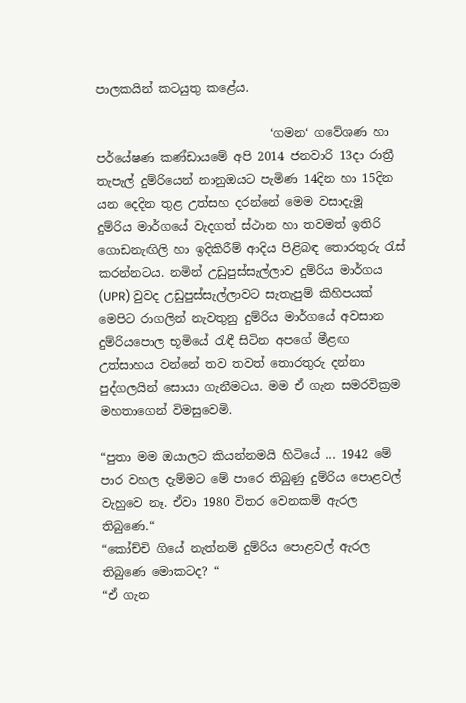පාලකයින් කටයුතු කළේය.

                             ‘ගමන‘ ගවේශණ හා පර්යේෂණ කණ්ඩායමේ අපි 2014 ජනවාරි 13දා රාත්‍රී තැපැල් දුම්රියෙන් නානුඔයට පැමිණ 14දින හා 15දින යන දෙදින තුළ උත්සහ දරන්නේ මෙම වසාදැමූ
දුම්රිය මාර්ගයේ වැදගත් ස්ථාන හා තවමත් ඉතිරි ගොඩනැඟිලි හා ඉදිකිරීම් ආදිය පිළිබඳ තොරතුරු රැස් කරන්නටය. නමින් උඩුපුස්සැල්ලාව දුම්රිය මාර්ගය (UPR) වුවද උඩුපුස්සැල්ලාවට සැතැපුම් කිහිපයක් මෙපිට රාගලින් නැවතුනු දුම්රිය මාර්ගයේ අවසාන දුම්රියපොල භූමියේ රැඳී සිටින අපගේ මීළඟ උත්සාහය වන්නේ තව තවත් තොරතුරු දන්නා පුද්ගලයින් සොයා ගැනීමටය. මම ඒ ගැන සමරවික්‍රම මහතාගෙන් විමසුවෙමි.

“පුතා මම ඔයාලට කියන්නමයි හිටියේ ... 1942 මේ පාර වහල දැම්මට මේ පාරෙ තිබුණු දුම්රිය පොළවල් වැහුවෙ නෑ. ඒවා 1980 විතර වෙනකම් ඇරල තිබුණෙ.“
“කෝච්චි ගියේ නැත්නම් දුම්රිය පොළවල් ඇරල තිබුණෙ මොකටද? “
“ඒ ගැන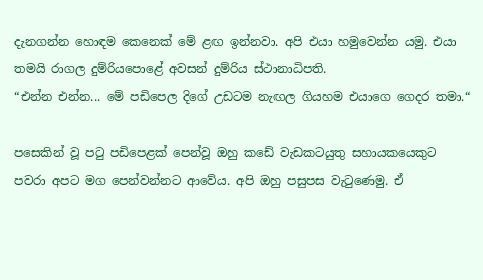දැනගන්න හොඳම කෙනෙක් මේ ළඟ ඉන්නවා. අපි එයා හමුවෙන්න යමු. එයා තමයි රාගල දුම්රියපොළේ අවසන් දුම්රිය ස්ථානාධිපති.
“එන්න එන්න... මේ පඩිපෙල දිගේ උඩටම නැඟල ගියහම එයාගෙ ගෙදර තමා.“

පසෙකින් වූ පටු පඩිපෙළක් පෙන්වූ ඔහු කඩේ වැඩකටයුතු සහායකයෙකුට පවරා අපට මග පෙන්වන්නට ආවේය. අපි ඔහු පසුපස වැටුණෙමු. ඒ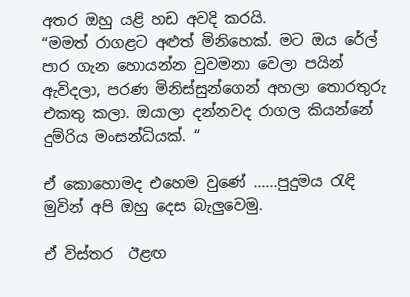අතර ඔහු යළි හඩ අවදි කරයි.
“මමත් රාගළට අළුත් මිනිහෙක්. මට ඔය රේල් පාර ගැන හොයන්න වුවමනා වෙලා පයින් ඇවිදලා, පරණ මිනිස්සුන්ගෙන් අහලා තොරතුරු එකතු කලා. ඔයාලා දන්නවද රාගල කියන්නේ දුම්රිය මංසන්ධියක්. “

ඒ කොහොමද එහෙම වුණේ ......පුදුමය රැඳි මුවින් අපි ඔහු දෙස බැලුවෙමු.

ඒ විස්තර  ඊළඟ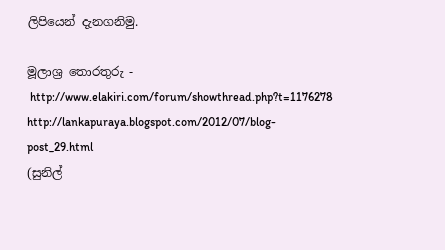ලිපියෙන් දැනගනිමු.

මූලාශ්‍ර තොරතුරු -
 http://www.elakiri.com/forum/showthread.php?t=1176278
http://lankapuraya.blogspot.com/2012/07/blog-post_29.html
(සුනිල්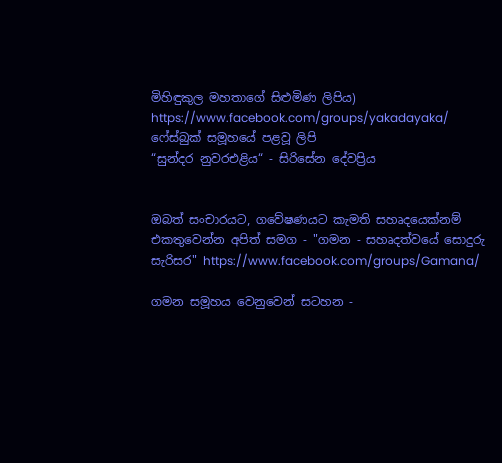මිහිඳුකුල මහතාගේ සිළුමිණ ලිපිය)
https://www.facebook.com/groups/yakadayaka/ ෆේස්බුක් සමූහයේ පළවූ ලිපි
“සුන්දර නුවරඑළිය“ - සිරිසේන දේවප්‍රිය


ඔබත් සංචාරයට, ගවේෂණයට කැමති සහෘදයෙක්නම් එකතුවෙන්න අපිත් සමග - "ගමන - සහෘදත්වයේ සොදුරු සැරිසර" https://www.facebook.com/groups/Gamana/

ගමන සමූහය වෙනුවෙන් සටහන -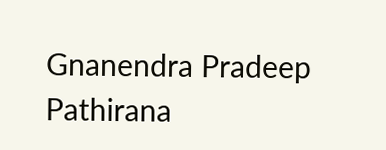Gnanendra Pradeep Pathirana